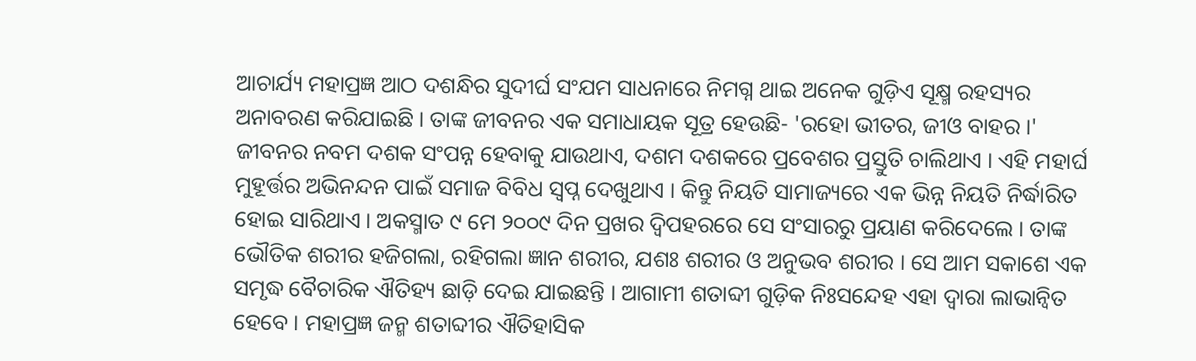ଆଚାର୍ଯ୍ୟ ମହାପ୍ରଜ୍ଞ ଆଠ ଦଶନ୍ଧିର ସୁଦୀର୍ଘ ସଂଯମ ସାଧନାରେ ନିମଗ୍ନ ଥାଇ ଅନେକ ଗୁଡ଼ିଏ ସୂକ୍ଷ୍ମ ରହସ୍ୟର ଅନାବରଣ କରିଯାଇଛି । ତାଙ୍କ ଜୀବନର ଏକ ସମାଧାୟକ ସୂତ୍ର ହେଉଛି- 'ରହୋ ଭୀତର, ଜୀଓ ବାହର ।' ଜୀବନର ନବମ ଦଶକ ସଂପନ୍ନ ହେବାକୁ ଯାଉଥାଏ, ଦଶମ ଦଶକରେ ପ୍ରବେଶର ପ୍ରସ୍ତୁତି ଚାଲିଥାଏ । ଏହି ମହାର୍ଘ ମୁହୂର୍ତ୍ତର ଅଭିନନ୍ଦନ ପାଇଁ ସମାଜ ବିବିଧ ସ୍ୱପ୍ନ ଦେଖୁଥାଏ । କିନ୍ତୁ ନିୟତି ସାମାଜ୍ୟରେ ଏକ ଭିନ୍ନ ନିୟତି ନିର୍ଦ୍ଧାରିତ ହୋଇ ସାରିଥାଏ । ଅକସ୍ମାତ ୯ ମେ ୨୦୦୯ ଦିନ ପ୍ରଖର ଦ୍ୱିପହରରେ ସେ ସଂସାରରୁ ପ୍ରୟାଣ କରିଦେଲେ । ତାଙ୍କ ଭୌତିକ ଶରୀର ହଜିଗଲା, ରହିଗଲା ଜ୍ଞାନ ଶରୀର, ଯଶଃ ଶରୀର ଓ ଅନୁଭବ ଶରୀର । ସେ ଆମ ସକାଶେ ଏକ ସମୃଦ୍ଧ ବୈଚାରିକ ଐତିହ୍ୟ ଛାଡ଼ି ଦେଇ ଯାଇଛନ୍ତି । ଆଗାମୀ ଶତାବ୍ଦୀ ଗୁଡ଼ିକ ନିଃସନ୍ଦେହ ଏହା ଦ୍ୱାରା ଲାଭାନ୍ୱିତ ହେବେ । ମହାପ୍ରଜ୍ଞ ଜନ୍ମ ଶତାବ୍ଦୀର ଐତିହାସିକ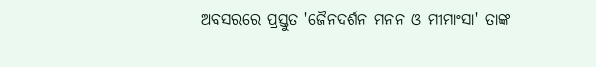ଅବସରରେ ପ୍ରସ୍ତୁତ 'ଜୈନଦର୍ଶନ ମନନ ଓ ମୀମାଂସା' ତାଙ୍କ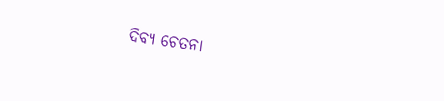ଦିବ୍ୟ ଚେତନା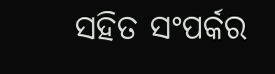ସହିତ ସଂପର୍କର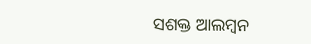ସଶକ୍ତ ଆଲମ୍ବନ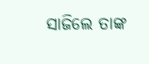ସାଜିଲେ ତାଙ୍କ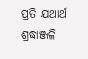ପ୍ରତି ଯଥାର୍ଥ ଶ୍ରଦ୍ଧାଞ୍ଜଳି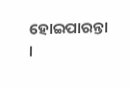ହୋଇପାରନ୍ତା ।